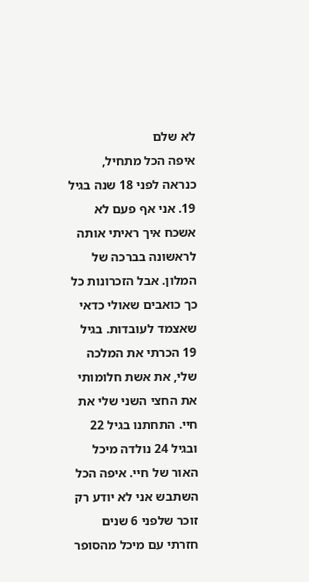לא שלם
איפה הכל מתחיל, כנראה לפני 18 שנה בגיל 19. אני אף פעם לא אשכח איך ראיתי אותה לראשונה בברכה של המלון. אבל הזכרונות כל כך כואבים שאולי כדאי שאצמד לעובדות. בגיל 19 הכרתי את המלכה שלי, את אשת חלומותי את החצי השני שלי את חיי. התחתנו בגיל 22 ובגיל 24 נולדה מיכל האור של חיי. איפה הכל השתבש אני לא יודע רק זוכר שלפני 6 שנים חזרתי עם מיכל מהסופר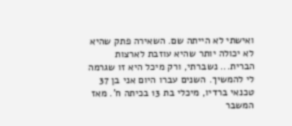ואישתי לא הייתה שם. השאירה פתק שהיא לא יכולה יותר שהיא עוזבת לארצות הברית... נשברתי, ורק מיכל היא זו שגרמה לי להמשיך. השנים עברו היום אני בן 37 טכנאי ברדיו, מיכלי בת 13 בכיתה ח'. מאז המשבר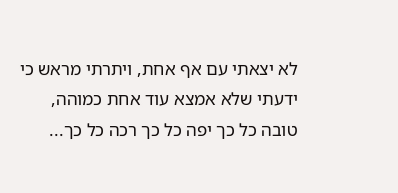לא יצאתי עם אף אחת, ויתרתי מראש כי ידעתי שלא אמצא עוד אחת כמוהה, טובה כל כך יפה כל כך רכה כל כך...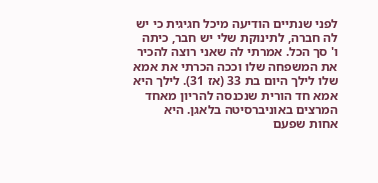לפני שנתיים הודיעה מיכל חגיגית כי יש לה חברה, לתינוקת שלי יש חבר, כיתה ו' סך הכל. אמרתי לה שאני רוצה להכיר את המשפחה שלו וככה הכרתי את אמא שלו לילך היום בת 33 (אז 31). לילך היא אמא חד הורית שנכנסה להריון מאחד המרצים באוניברסיטה בלאגן. היא אחות שפעם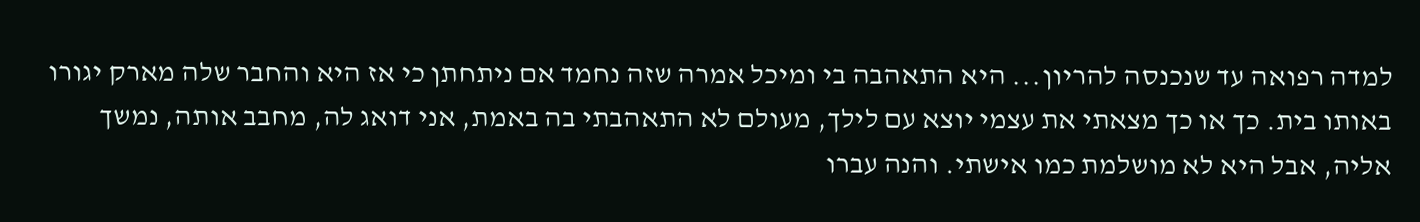למדה רפואה עד שנכנסה להריון... היא התאהבה בי ומיכל אמרה שזה נחמד אם ניתחתן כי אז היא והחבר שלה מארק יגורו באותו בית. כך או כך מצאתי את עצמי יוצא עם לילך, מעולם לא התאהבתי בה באמת, אני דואג לה, מחבב אותה, נמשך אליה, אבל היא לא מושלמת כמו אישתי. והנה עברו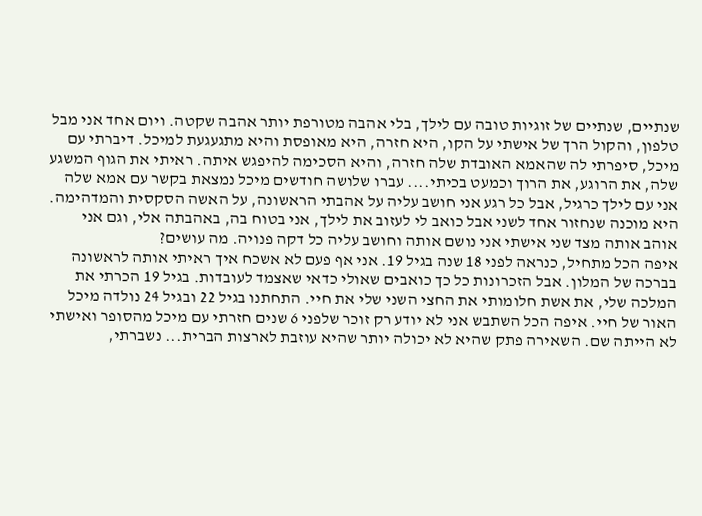שנתיים, שנתיים של זוגיות טובה עם לילך, בלי אהבה מטורפת יותר אהבה שקטה. ויום אחד אני מבל טלפון, והקול הרך של אישתי על הקו, היא חזרה, היא מאופסת והיא מתגעגעת למיכל. דיברתי עם מיכל, סיפרתי לה שהאמא האובדת שלה חזרה, והיא הסכימה להיפגש איתה. ראיתי את הגוף המשגע שלה, את הרוגע, את הרוך וכמעט בכיתי.... עברו שלושה חודשים מיכל נמצאת בקשר עם אמא שלה אני עם לילך כרגיל, אבל כל רגע אני חושב עליה על אהבתי הראשונה, על האשה הסקסית והמדהימה. היא מוכנה שנחזור אחד לשני אבל כואב לי לעזוב את לילך, אני בטוח בה, באהבתה אלי, וגם אני אוהב אותה מצד שני אישתי אני נושם אותה וחושב עליה כל דקה פנויה. מה עושים?
איפה הכל מתחיל, כנראה לפני 18 שנה בגיל 19. אני אף פעם לא אשכח איך ראיתי אותה לראשונה בברכה של המלון. אבל הזכרונות כל כך כואבים שאולי כדאי שאצמד לעובדות. בגיל 19 הכרתי את המלכה שלי, את אשת חלומותי את החצי השני שלי את חיי. התחתנו בגיל 22 ובגיל 24 נולדה מיכל האור של חיי. איפה הכל השתבש אני לא יודע רק זוכר שלפני 6 שנים חזרתי עם מיכל מהסופר ואישתי לא הייתה שם. השאירה פתק שהיא לא יכולה יותר שהיא עוזבת לארצות הברית... נשברתי,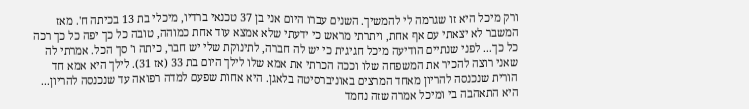ורק מיכל היא זו שגרמה לי להמשיך. השנים עברו היום אני בן 37 טכנאי ברדיו, מיכלי בת 13 בכיתה ח'. מאז המשבר לא יצאתי עם אף אחת, ויתרתי מראש כי ידעתי שלא אמצא עוד אחת כמוהה, טובה כל כך יפה כל כך רכה כל כך... לפני שנתיים הודיעה מיכל חגיגית כי יש לה חברה, לתינוקת שלי יש חבר, כיתה ו' סך הכל. אמרתי לה שאני רוצה להכיר את המשפחה שלו וככה הכרתי את אמא שלו לילך היום בת 33 (אז 31). לילך היא אמא חד הורית שנכנסה להריון מאחד המרצים באוניברסיטה בלאגן. היא אחות שפעם למדה רפואה עד שנכנסה להריון... היא התאהבה בי ומיכל אמרה שזה נחמד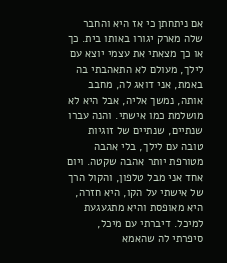אם ניתחתן כי אז היא והחבר שלה מארק יגורו באותו בית. כך או כך מצאתי את עצמי יוצא עם לילך, מעולם לא התאהבתי בה באמת, אני דואג לה, מחבב אותה, נמשך אליה, אבל היא לא מושלמת כמו אישתי. והנה עברו שנתיים, שנתיים של זוגיות טובה עם לילך, בלי אהבה מטורפת יותר אהבה שקטה. ויום אחד אני מבל טלפון, והקול הרך של אישתי על הקו, היא חזרה, היא מאופסת והיא מתגעגעת למיכל. דיברתי עם מיכל, סיפרתי לה שהאמא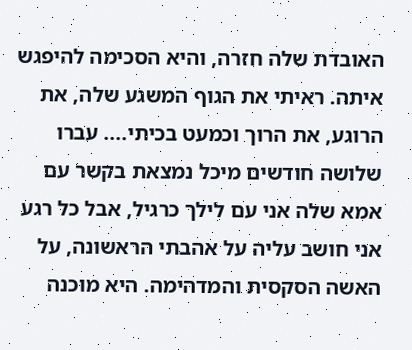האובדת שלה חזרה, והיא הסכימה להיפגש איתה. ראיתי את הגוף המשגע שלה, את הרוגע, את הרוך וכמעט בכיתי.... עברו שלושה חודשים מיכל נמצאת בקשר עם אמא שלה אני עם לילך כרגיל, אבל כל רגע אני חושב עליה על אהבתי הראשונה, על האשה הסקסית והמדהימה. היא מוכנה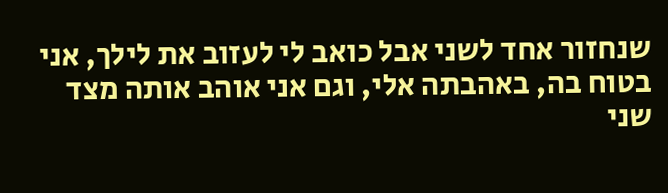שנחזור אחד לשני אבל כואב לי לעזוב את לילך, אני בטוח בה, באהבתה אלי, וגם אני אוהב אותה מצד שני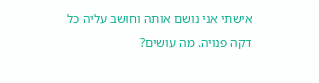אישתי אני נושם אותה וחושב עליה כל דקה פנויה. מה עושים?